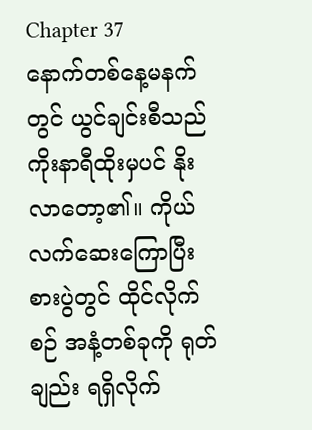Chapter 37
နောက်တစ်နေ့မနက်တွင် ယွင်ချင်းစီသည် ကိုးနာရီထိုးမှပင် နိုးလာတော့၏။ ကိုယ်လက်ဆေးကြောပြီး စားပွဲတွင် ထိုင်လိုက်စဉ် အနံ့တစ်ခုကို ရုတ်ချည်း ရရှိလိုက်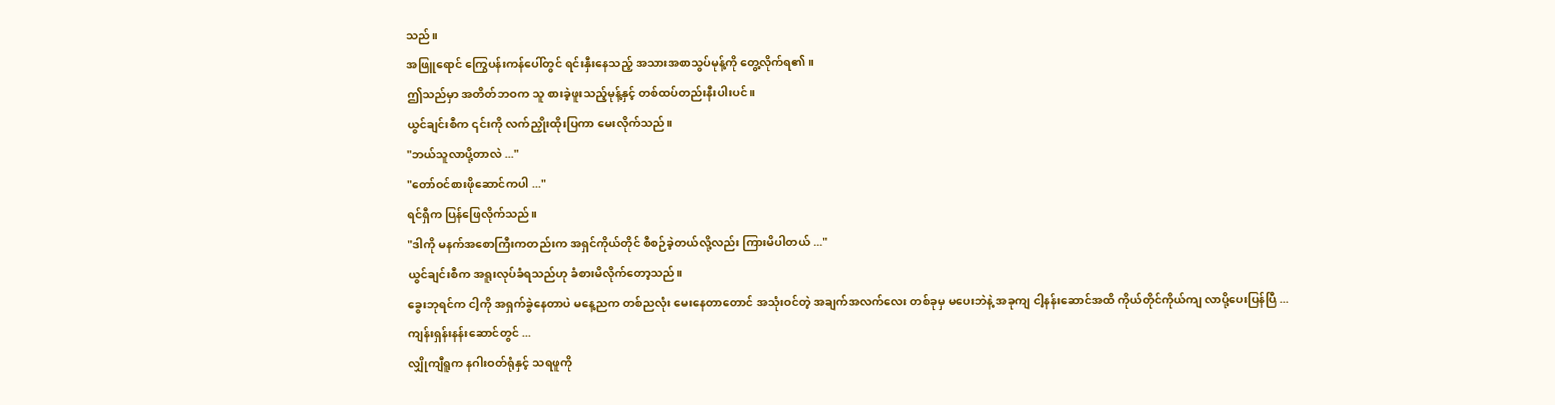သည်။
အဖြူရောင် ကြွေပန်းကန်ပေါ်တွင် ရင်းနှီးနေသည့် အသားအစာသွပ်မုန့်ကို တွေ့လိုက်ရ၏။
ဤသည်မှာ အတိတ်ဘဝက သူ စားခဲ့ဖူးသည့်မုန့်နှင့် တစ်ထပ်တည်းနီးပါးပင်။
ယွင်ချင်းစီက ၎င်းကို လက်ညှိုးထိုးပြကာ မေးလိုက်သည်။
"ဘယ်သူလာပို့တာလဲ ..."
"တော်ဝင်စားဖိုဆောင်ကပါ ..."
ရင်ရှီက ပြန်ဖြေလိုက်သည်။
"ဒါကို မနက်အစောကြီးကတည်းက အရှင်ကိုယ်တိုင် စီစဉ်ခဲ့တယ်လို့လည်း ကြားမိပါတယ် ..."
ယွင်ချင်းစီက အရူးလုပ်ခံရသည်ဟု ခံစားမိလိုက်တော့သည်။
ခွေးဘုရင်က ငါ့ကို အရှက်ခွဲနေတာပဲ မနေ့ညက တစ်ညလုံး မေးနေတာတောင် အသုံးဝင်တဲ့ အချက်အလက်လေး တစ်ခုမှ မပေးဘဲနဲ့ အခုကျ ငါ့နန်းဆောင်အထိ ကိုယ်တိုင်ကိုယ်ကျ လာပို့ပေးပြန်ပြီ ...
ကျန်းရှန်းနန်းဆောင်တွင် ...
လျှိုကျီရူက နဂါးဝတ်ရုံနှင့် သရဖူကို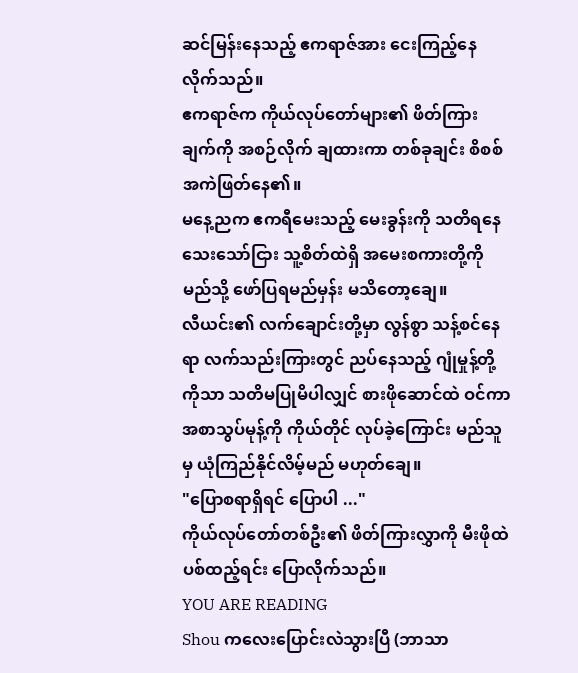ဆင်မြန်းနေသည့် ဧကရာဇ်အား ငေးကြည့်နေလိုက်သည်။
ဧကရာဇ်က ကိုယ်လုပ်တော်များ၏ ဖိတ်ကြားချက်ကို အစဉ်လိုက် ချထားကာ တစ်ခုချင်း စိစစ်အကဲဖြတ်နေ၏။
မနေ့ညက ဧကရီမေးသည့် မေးခွန်းကို သတိရနေသေးသော်ငြား သူ့စိတ်ထဲရှိ အမေးစကားတို့ကို မည်သို့ ဖော်ပြရမည်မှန်း မသိတော့ချေ။
လီယင်း၏ လက်ချောင်းတို့မှာ လွန်စွာ သန့်စင်နေရာ လက်သည်းကြားတွင် ညပ်နေသည့် ဂျုံမှုန့်တို့ကိုသာ သတိမပြုမိပါလျှင် စားဖိုဆောင်ထဲ ဝင်ကာ အစာသွပ်မုန့်ကို ကိုယ်တိုင် လုပ်ခဲ့ကြောင်း မည်သူမှ ယုံကြည်နိုင်လိမ့်မည် မဟုတ်ချေ။
"ပြောစရာရှိရင် ပြောပါ ..."
ကိုယ်လုပ်တော်တစ်ဦး၏ ဖိတ်ကြားလွှာကို မီးဖိုထဲ ပစ်ထည့်ရင်း ပြောလိုက်သည်။
YOU ARE READING
Shou ကလေးပြောင်းလဲသွားပြီ (ဘာသာ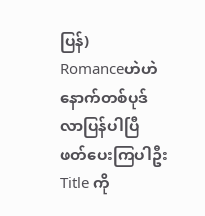ပြန်)
Romanceဟဲဟဲ နောက်တစ်ပုဒ် လာပြန်ပါပြီ ဖတ်ပေးကြပါဦး Title ကို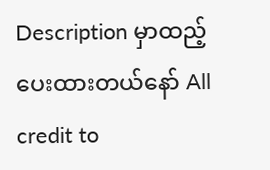Description မှာထည့်ပေးထားတယ်နော် All credit to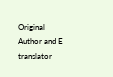Original Author and E translator